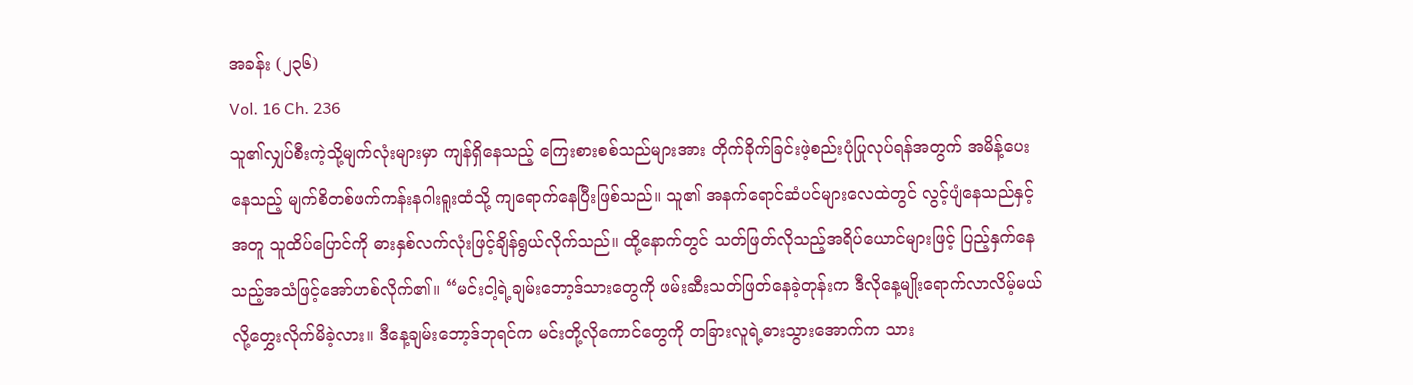အခန်း (၂၃၆)
Vol. 16 Ch. 236
သူ၏လျှပ်စီးကဲ့သို့မျက်လုံးများမှာ ကျန်ရှိနေသည့် ကြေးစားစစ်သည်များအား တိုက်ခိုက်ခြင်းဖဲ့စည်းပုံပြုလုပ်ရန်အတွက် အမိန့်ပေးနေသည့် မျက်စိတစ်ဖက်ကန်းနဂါးရူးထံသို့ ကျရောက်နေပြီးဖြစ်သည်။ သူ၏ အနက်ရောင်ဆံပင်များလေထဲတွင် လွင့်ပျံနေသည်နှင့်အတူ သူထိပ်ပြောင်ကို ဓားနှစ်လက်လုံးဖြင့်ချိန်ရွယ်လိုက်သည်။ ထို့နောက်တွင် သတ်ဖြတ်လိုသည့်အရိပ်ယောင်များဖြင့် ပြည့်နှက်နေသည့်အသံဖြင့်အော်ဟစ်လိုက်၏။ “မင်းငါ့ရဲ့ချမ်းဘော့ဒ်သားတွေကို ဖမ်းဆီးသတ်ဖြတ်နေခဲ့တုန်းက ဒီလိုနေ့မျိုးရောက်လာလိမ့်မယ်လို့တွှေးလိုက်မိခဲ့လား။ ဒီနေ့ချမ်းဘော့ဒ်ဘုရင်က မင်းတို့လိုကောင်တွေကို တခြားလူရဲ့ဓားသွားအောက်က သား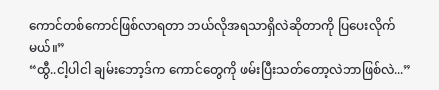ကောင်တစ်ကောင်ဖြစ်လာရတာ ဘယ်လိုအရသာရှိလဲဆိုတာကို ပြပေးလိုက်မယ်။”
“ထွီ..ငါ့ပါငါ ချမ်းဘော့ဒ်က ကောင်တွေကို ဖမ်းပြီးသတ်တော့လဲဘာဖြစ်လဲ...”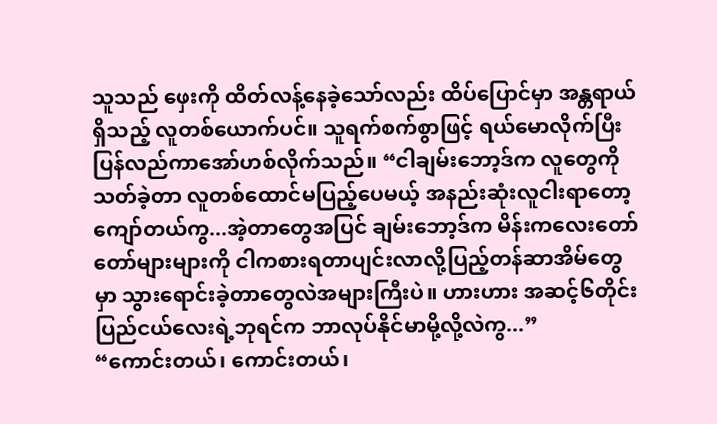သူသည် ဖှေးကို ထိတ်လန့်နေခဲ့သော်လည်း ထိပ်ပြောင်မှာ အန္တရာယ်ရှိသည့် လူတစ်ယောက်ပင်။ သူရက်စက်စွာဖြင့် ရယ်မောလိုက်ပြီး ပြန်လည်ကာအော်ဟစ်လိုက်သည်။ “ငါချမ်းဘော့ဒ်က လူတွေကိုသတ်ခဲ့တာ လူတစ်ထောင်မပြည့်ပေမယ့် အနည်းဆုံးလူငါးရာတော့ကျော်တယ်ကွ...အဲ့တာတွေအပြင် ချမ်းဘော့ဒ်က မိန်းကလေးတော်တော်များများကို ငါကစားရတာပျင်းလာလို့ပြည့်တန်ဆာအိမ်တွေမှာ သွားရောင်းခဲ့တာတွေလဲအများကြီးပဲ။ ဟားဟား အဆင့်၆တိုင်းပြည်ငယ်လေးရဲ့ဘုရင်က ဘာလုပ်နိုင်မာမို့လို့လဲကွ...”
“ကောင်းတယ်၊ ကောင်းတယ်၊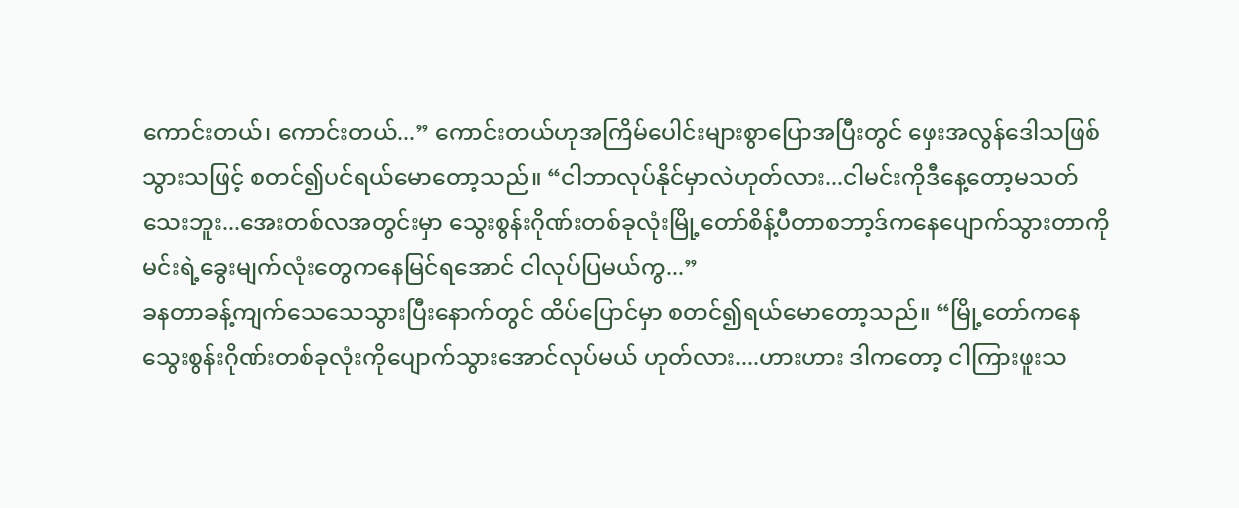ကောင်းတယ်၊ ကောင်းတယ်...” ကောင်းတယ်ဟုအကြိမ်ပေါင်းများစွာပြောအပြီးတွင် ဖှေးအလွန်ဒေါသဖြစ်သွားသဖြင့် စတင်၍ပင်ရယ်မောတော့သည်။ “ငါဘာလုပ်နိုင်မှာလဲဟုတ်လား...ငါမင်းကိုဒီနေ့တော့မသတ်သေးဘူး...အေးတစ်လအတွင်းမှာ သွေးစွန်းဂိုဏ်းတစ်ခုလုံးမြို့တော်စိန့်ပီတာစဘာ့ဒ်ကနေပျောက်သွားတာကို မင်းရဲ့ခွေးမျက်လုံးတွေကနေမြင်ရအောင် ငါလုပ်ပြမယ်ကွ...”
ခနတာခန့်ကျက်သေသေသွားပြီးနောက်တွင် ထိပ်ပြောင်မှာ စတင်၍ရယ်မောတော့သည်။ “မြို့တော်ကနေ သွေးစွန်းဂိုဏ်းတစ်ခုလုံးကိုပျောက်သွားအောင်လုပ်မယ် ဟုတ်လား....ဟားဟား ဒါကတော့ ငါကြားဖူးသ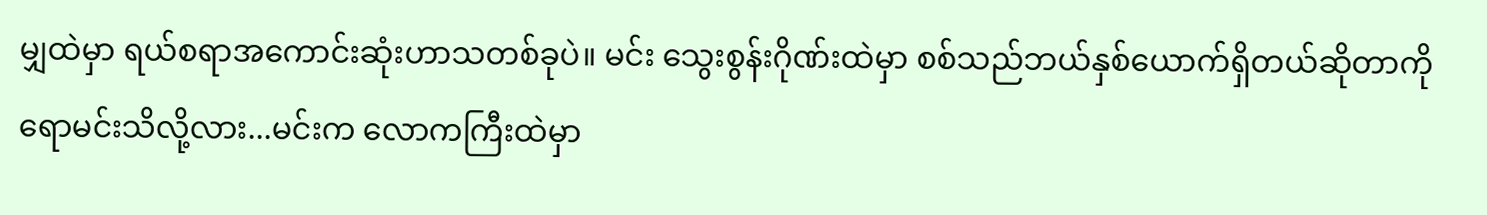မျှထဲမှာ ရယ်စရာအကောင်းဆုံးဟာသတစ်ခုပဲ။ မင်း သွေးစွန်းဂိုဏ်းထဲမှာ စစ်သည်ဘယ်နှစ်ယောက်ရှိတယ်ဆိုတာကိုရောမင်းသိလို့လား...မင်းက လောကကြီးထဲမှာ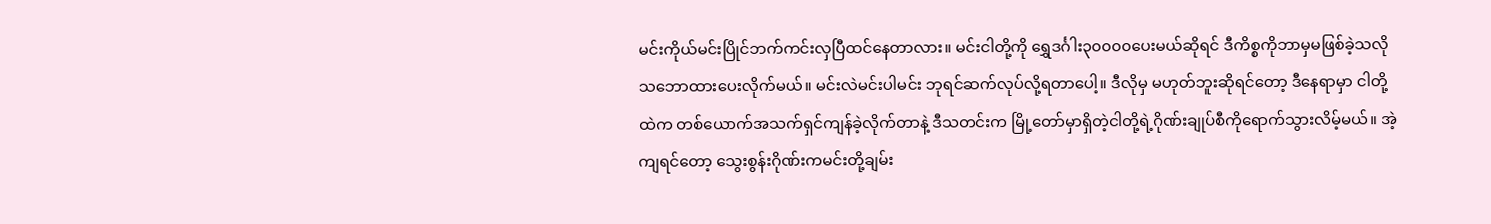မင်းကိုယ်မင်းပြိုင်ဘက်ကင်းလှပြီထင်နေတာလား။ မင်းငါတို့ကို ရွှေဒင်္ဂါး၃၀၀၀၀ပေးမယ်ဆိုရင် ဒီကိစ္စကိုဘာမှမဖြစ်ခဲ့သလိုသဘောထားပေးလိုက်မယ်။ မင်းလဲမင်းပါမင်း ဘုရင်ဆက်လုပ်လို့ရတာပေါ့။ ဒီလိုမှ မဟုတ်ဘူးဆိုရင်တော့ ဒီနေရာမှာ ငါတို့ထဲက တစ်ယောက်အသက်ရှင်ကျန်ခဲ့လိုက်တာနဲ့ ဒီသတင်းက မြို့တော်မှာရှိတဲ့ငါတို့ရဲ့ဂိုဏ်းချုပ်စီကိုရောက်သွားလိမ့်မယ်။ အဲ့ကျရင်တော့ သွေးစွန်းဂိုဏ်းကမင်းတို့ချမ်း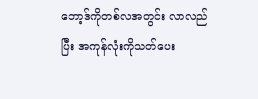ဘော့ဒ်ကိုတစ်လအတွင်း လာလည်ပြီး အကုန်လုံးကိုသတ်ပေး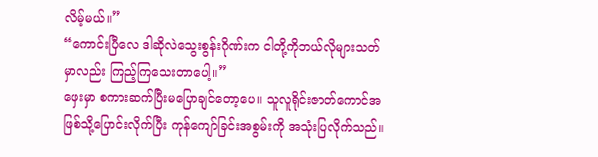လိမ့်မယ်။”
“ကောင်းပြီလေ ဒါဆိုလဲသွေးစွန်းဂိုဏ်းက ငါတို့ကိုဘယ်လိုများသတ်မှာလည်း ကြည့်ကြသေးတာပေါ့။”
ဖှေးမှာ စကားဆက်ပြီးမပြောချင်တော့ပေ။ သူလူရိုင်းဇာတ်ကောင်အဖြစ်သို့ပြောင်းလိုက်ပြီး ကုန်ကျော်ခြင်းအစွမ်းကို အသုံးပြလိုက်သည်။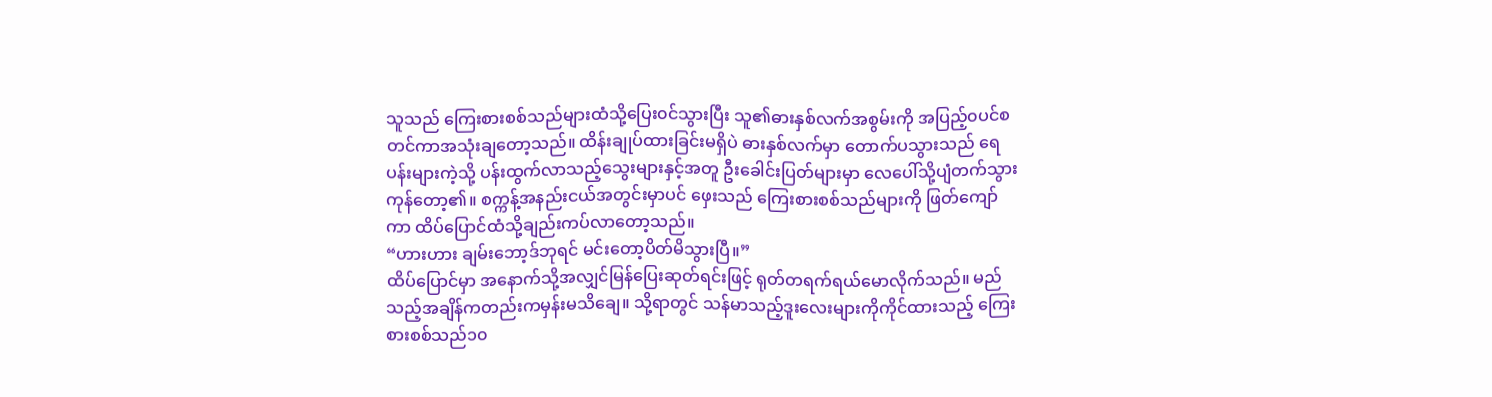သူသည် ကြေးစားစစ်သည်များထံသို့ပြေး၀င်သွားပြီး သူ၏ဓားနှစ်လက်အစွမ်းကို အပြည့်၀ပင်စတင်ကာအသုံးချတော့သည်။ ထိန်းချုပ်ထားခြင်းမရှိပဲ ဓားနှစ်လက်မှာ တောက်ပသွားသည် ရေပန်းများကဲ့သို့ ပန်းထွက်လာသည့်သွေးများနှင့်အတူ ဦးခေါင်းပြတ်များမှာ လေပေါ်သို့ပျံတက်သွားကုန်တော့၏။ စက္ကန့်အနည်းငယ်အတွင်းမှာပင် ဖှေးသည် ကြေးစားစစ်သည်များကို ဖြတ်ကျော်ကာ ထိပ်ပြောင်ထံသို့ချည်းကပ်လာတော့သည်။
“ဟားဟား ချမ်းဘော့ဒ်ဘုရင် မင်းတော့ပိတ်မိသွားပြီ။”
ထိပ်ပြောင်မှာ အနောက်သို့အလျှင်မြန်ပြေးဆုတ်ရင်းဖြင့် ရုတ်တရက်ရယ်မောလိုက်သည်။ မည်သည့်အချိန်ကတည်းကမှန်းမသိချေ။ သို့ရာတွင် သန်မာသည့်ဒူးလေးများကိုကိုင်ထားသည့် ကြေးစားစစ်သည်၁၀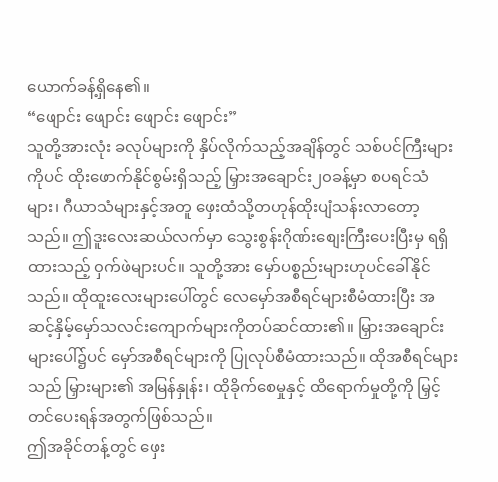ယောက်ခန့်ရှိနေ၏။
“ဖျောင်း ဖျောင်း ဖျောင်း ဖျောင်း”
သူတို့အားလုံး ခလုပ်များကို နှိပ်လိုက်သည့်အချိန်တွင် သစ်ပင်ကြီးများကိုပင် ထိုးဖောက်နိုင်စွမ်းရှိသည့် မြှားအချောင်း၂၀ခန့်မှာ စပရင်သံများ၊ ဂီယာသံများနှင့်အတူ ဖှေးထံသို့တဟုန်ထိုးပျံသန်းလာတော့သည်။ ဤဒူးလေးဆယ်လက်မှာ သွေးစွန်းဂိုဏ်းစျေးကြီးပေးပြီးမှ ရရှိထားသည့် ၀ှက်ဖဲများပင်။ သူတို့အား မှော်ပစ္စည်းများဟုပင်ခေါ်နိုင်သည်။ ထိုထူးလေးများပေါ်တွင် လေမှော်အစီရင်များစီမံထားပြီး အဆင့်နှိမ့်မှော်သလင်းကျောက်များကိုတပ်ဆင်ထား၏။ မြှားအချောင်းများပေါ်၌ပင် မှော်အစီရင်များကို ပြုလုပ်စီမံထားသည်။ ထိုအစီရင်များသည် မြှားများ၏ အမြန်နှုန်း၊ ထိုခိုက်စေမှုနှင့် ထိရောက်မှုတို့ကို မြှင့်တင်ပေးရန်အတွက်ဖြစ်သည်။
ဤအခိုင်တန့်တွင် ဖှေး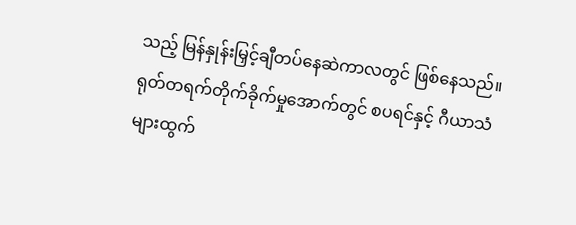သည့် မြန်နှုန်းမြှင့်ချီတပ်နေဆဲကာလတွင် ဖြစ်နေသည်။ ရုတ်တရက်တိုက်ခိုက်မှုအောက်တွင် စပရင်နှင့် ဂီယာသံများထွက်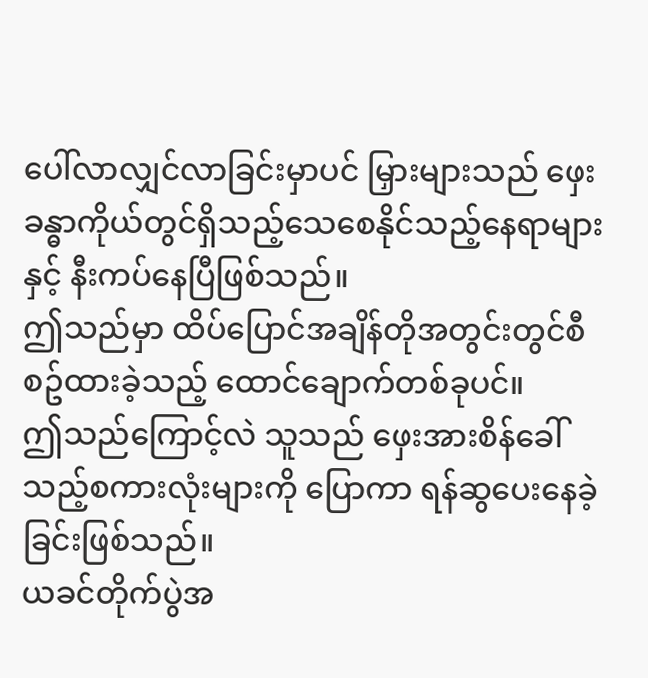ပေါ်လာလျှင်လာခြင်းမှာပင် မြှားများသည် ဖှေးခန္ဓာကိုယ်တွင်ရှိသည့်သေစေနိုင်သည့်နေရာများနှင့် နီးကပ်နေပြီဖြစ်သည်။
ဤသည်မှာ ထိပ်ပြောင်အချိန်တိုအတွင်းတွင်စီစဥ်ထားခဲ့သည့် ထောင်ချောက်တစ်ခုပင်။
ဤသည်ကြောင့်လဲ သူသည် ဖှေးအားစိန်ခေါ်သည့်စကားလုံးများကို ပြောကာ ရန်ဆွပေးနေခဲ့ခြင်းဖြစ်သည်။
ယခင်တိုက်ပွဲအ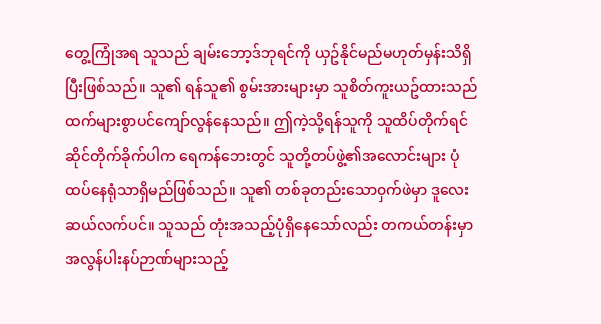တွေ့ကြုံအရ သူသည် ချမ်းဘော့ဒ်ဘုရင်ကို ယှဥ်နိုင်မည်မဟုတ်မှန်းသိရှိပြီးဖြစ်သည်။ သူ၏ ရန်သူ၏ စွမ်းအားများမှာ သူစိတ်ကူးယဥ်ထားသည်ထက်များစွာပင်ကျော်လွန်နေသည်။ ဤကဲ့သို့ရန်သူကို သူထိပ်တိုက်ရင်ဆိုင်တိုက်ခိုက်ပါက ရေကန်ဘေးတွင် သူတို့တပ်ဖွဲ့၏အလောင်းများ ပုံထပ်နေရုံသာရှိမည်ဖြစ်သည်။ သူ၏ တစ်ခုတည်းသော၀ှက်ဖဲမှာ ဒူလေးဆယ်လက်ပင်။ သူသည် တုံးအသည့်ပုံရှိနေသော်လည်း တကယ်တန်းမှာ အလွန်ပါးနပ်ဉာဏ်များသည့်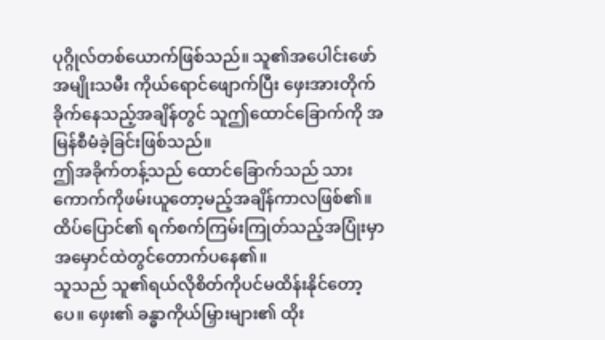ပုဂ္ဂိုလ်တစ်ယောက်ဖြစ်သည်။ သူ၏အပေါင်းဖော်အမျိုးသမီး ကိုယ်ရောင်ဖျောက်ပြီး ဖှေးအားတိုက်ခိုက်နေသည့်အချိန်တွင် သူဤထောင်ခြောက်ကို အမြန်စီမံခဲ့ခြင်းဖြစ်သည်။
ဤအခိုက်တန့်သည် ထောင်ခြောက်သည် သားကောက်ကိုဖမ်းယူတော့မည့်အချိန်ကာလဖြစ်၏။
ထိပ်ပြောင်၏ ရက်စက်ကြမ်းကြုတ်သည့်အပြုံးမှာ အမှောင်ထဲတွင်တောက်ပနေ၏။
သူသည် သူ၏ရယ်လိုစိတ်ကိုပင်မထိန်းနိုင်တော့ပေ။ ဖှေး၏ ခန္ဓာကိုယ်မြှားများ၏ ထိုး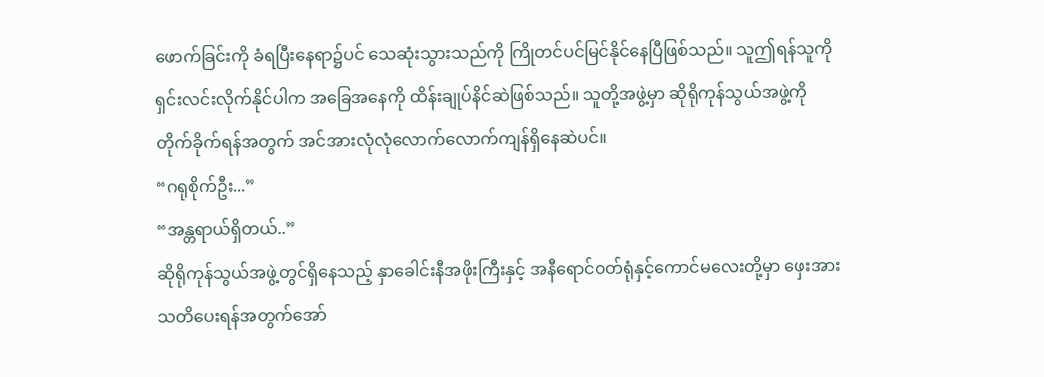ဖောက်ခြင်းကို ခံရပြီးနေရာ၌ပင် သေဆုံးသွားသည်ကို ကြိုတင်ပင်မြင်နိုင်နေပြီဖြစ်သည်။ သူဤရန်သူကိုရှင်းလင်းလိုက်နိုင်ပါက အခြေအနေကို ထိန်းချုပ်နိင်ဆဲဖြစ်သည်။ သူတို့အဖွဲ့မှာ ဆိုရိုကုန်သွယ်အဖွဲ့ကိုတိုက်ခိုက်ရန်အတွက် အင်အားလုံလုံလောက်လောက်ကျန်ရှိနေဆဲပင်။
“ဂရုစိုက်ဦး...”
“အန္တရာယ်ရှိတယ်..”
ဆိုရိုကုန်သွယ်အဖွဲ့တွင်ရှိနေသည့် နှာခေါင်းနီအဖိုးကြီးနှင့် အနီရောင်၀တ်ရုံနှင့်ကောင်မလေးတို့မှာ ဖှေးအားသတိပေးရန်အတွက်အော်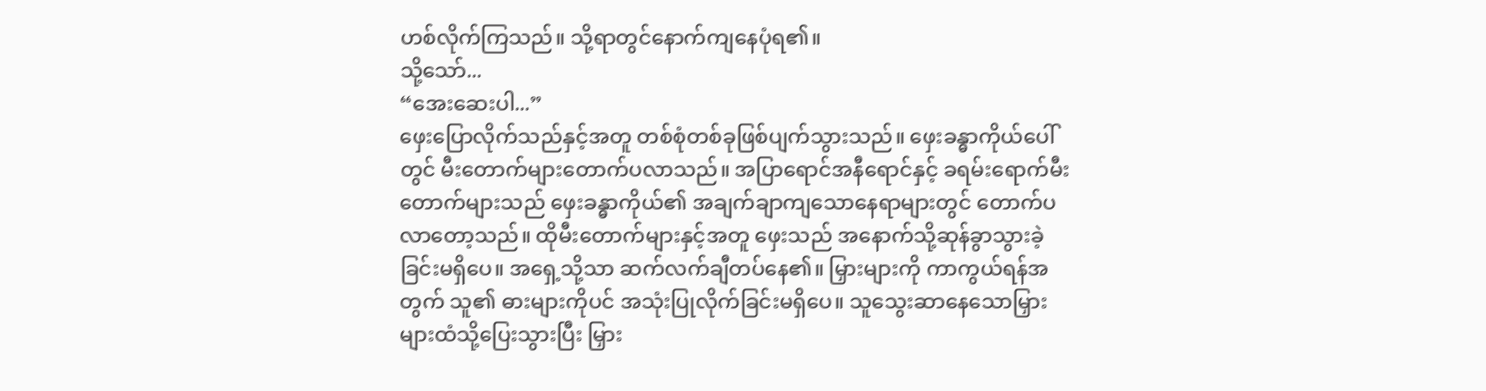ဟစ်လိုက်ကြသည်။ သို့ရာတွင်နောက်ကျနေပုံရ၏။
သို့သော်...
“အေးဆေးပါ...”
ဖှေးပြောလိုက်သည်နှင့်အတူ တစ်စုံတစ်ခုဖြစ်ပျက်သွားသည်။ ဖှေးခန္ဓာကိုယ်ပေါ်တွင် မီးတောက်များတောက်ပလာသည်။ အပြာရောင်အနီရောင်နှင့် ခရမ်းရောက်မီးတောက်များသည် ဖှေးခန္ဓာကိုယ်၏ အချက်ချာကျသောနေရာများတွင် တောက်ပလာတော့သည်။ ထိုမီးတောက်များနှင့်အတူ ဖှေးသည် အနောက်သို့ဆုန်ခွာသွားခဲ့ခြင်းမရှိပေ။ အရှေ့သို့သာ ဆက်လက်ချီတပ်နေ၏။ မြှားများကို ကာကွယ်ရန်အတွက် သူ၏ ဓားများကိုပင် အသုံးပြုလိုက်ခြင်းမရှိပေ။ သူသွေးဆာနေသောမြှားများထံသို့ပြေးသွားပြီး မြှား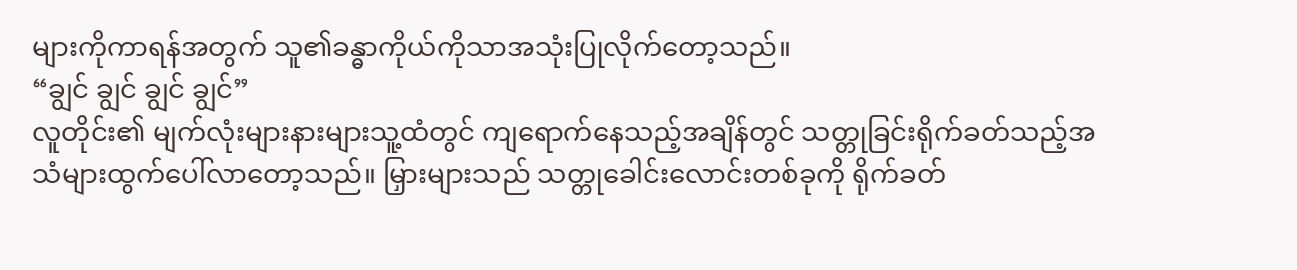များကိုကာရန်အတွက် သူ၏ခန္ဓာကိုယ်ကိုသာအသုံးပြုလိုက်တော့သည်။
“ချွင် ချွင် ချွင် ချွင်”
လူတိုင်း၏ မျက်လုံးများနားများသူ့ထံတွင် ကျရောက်နေသည့်အချိန်တွင် သတ္တုခြင်းရိုက်ခတ်သည့်အသံများထွက်ပေါ်လာတော့သည်။ မြှားများသည် သတ္တုခေါင်းလောင်းတစ်ခုကို ရိုက်ခတ်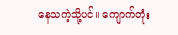နေသကဲ့သို့ပင်။ ကျောက်တုံး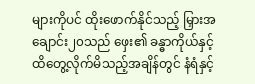များကိုပင် ထိုးဖောက်နိုင်သည့် မြှားအချောင်း၂၀သည် ဖှေး၏ ခန္ဓာကိုယ်နှင့်ထိတွေ့လိုက်မိသည့်အချိန်တွင် နံရံနှင့်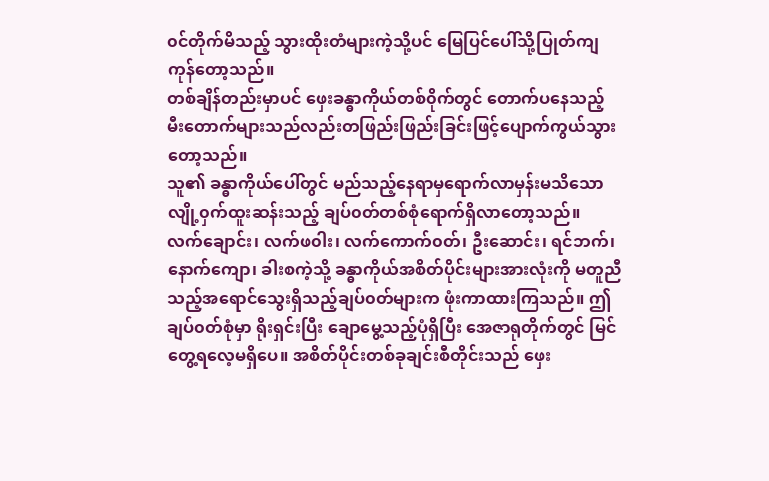၀င်တိုက်မိသည့် သွားထိုးတံများကဲ့သို့ပင် မြေပြင်ပေါ်သို့ပြုတ်ကျကုန်တော့သည်။
တစ်ချိန်တည်းမှာပင် ဖှေးခန္ဓာကိုယ်တစ်၀ိုက်တွင် တောက်ပနေသည့် မီးတောက်များသည်လည်းတဖြည်းဖြည်းခြင်းဖြင့်ပျောက်ကွယ်သွားတော့သည်။
သူ၏ ခန္ဓာကိုယ်ပေါ်တွင် မည်သည့်နေရာမှရောက်လာမှန်းမသိသော လျို့၀ှက်ထူးဆန်းသည့် ချပ်၀တ်တစ်စုံရောက်ရှိလာတော့သည်။
လက်ချောင်း၊ လက်ဖ၀ါး၊ လက်ကောက်၀တ်၊ ဦးဆောင်း၊ ရင်ဘက်၊ နောက်ကျော၊ ခါးစကဲ့သို့ ခန္ဓာကိုယ်အစိတ်ပိုင်းများအားလုံးကို မတူညီသည့်အရောင်သွေးရှိသည့်ချပ်၀တ်များက ဖုံးကာထားကြသည်။ ဤချပ်၀တ်စုံမှာ ရိုးရှင်းပြီး ချောမွေ့သည့်ပုံရှိပြီး အေဇာရုတိုက်တွင် မြင်တွေ့ရလေ့မရှိပေ။ အစိတ်ပိုင်းတစ်ခုချင်းစီတိုင်းသည် ဖှေး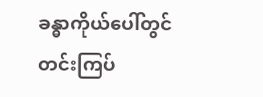ခန္ဓာကိုယ်ပေါ်တွင် တင်းကြပ်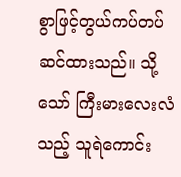စွာဖြင့်တွယ်ကပ်တပ်ဆင်ထားသည်။ သို့သော် ကြီးမားလေးလံသည့် သူရဲကောင်း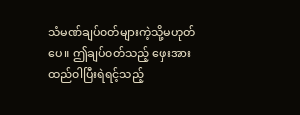သံမဏ်ချပ်၀တ်များကဲ့သို့မဟုတ်ပေ။ ဤချပ်၀တ်သည့် ဖှေးအား ထည်၀ါပြီးရဲရင့်သည့်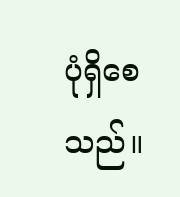ပုံရှိစေသည်။